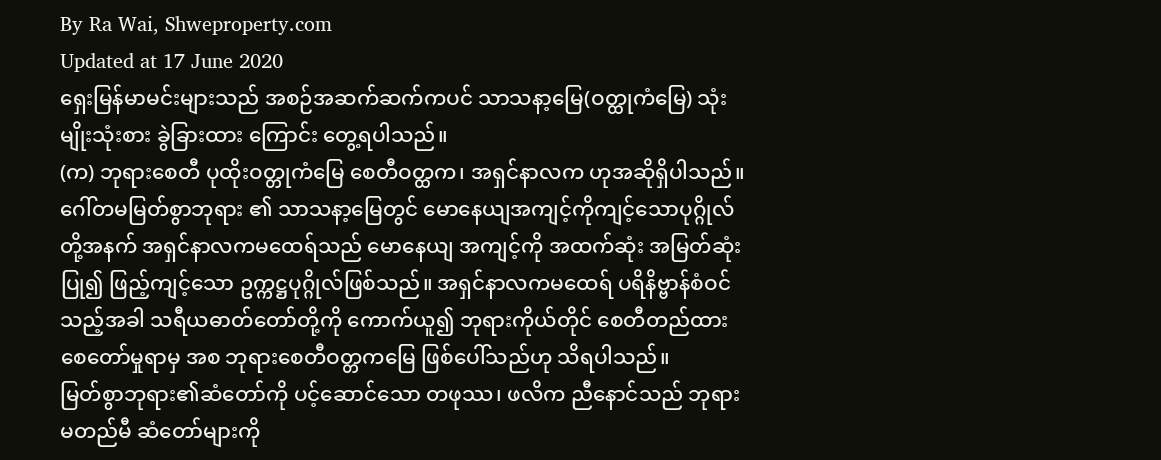By Ra Wai, Shweproperty.com
Updated at 17 June 2020
ရှေးမြန်မာမင်းများသည် အစဉ်အဆက်ဆက်ကပင် သာသနာ့မြေ(ဝတ္ထုကံမြေ) သုံးမျိုးသုံးစား ခွဲခြားထား ကြောင်း တွေ့ရပါသည်။
(က) ဘုရားစေတီ ပုထိုးဝတ္တုကံမြေ စေတီဝတ္ထက၊ အရှင်နာလက ဟုအဆိုရှိပါသည်။ ဂေါ်တမမြတ်စွာဘုရား ၏ သာသနာ့မြေတွင် မောနေယျအကျင့်ကိုကျင့်သောပုဂ္ဂိုလ်တို့အနက် အရှင်နာလကမထေရ်သည် မောနေယျ အကျင့်ကို အထက်ဆုံး အမြတ်ဆုံးပြု၍ ဖြည့်ကျင့်သော ဥက္ကဋ္ဌပုဂ္ဂိုလ်ဖြစ်သည်။ အရှင်နာလကမထေရ် ပရိနိဗ္ဗာန်စံဝင်သည့်အခါ သရီယဓာတ်တော်တို့ကို ကောက်ယူ၍ ဘုရားကိုယ်တိုင် စေတီတည်ထား စေတော်မှုရာမှ အစ ဘုရားစေတီဝတ္တကမြေ ဖြစ်ပေါ်သည်ဟု သိရပါသည်။
မြတ်စွာဘုရား၏ဆံတော်ကို ပင့်ဆောင်သော တဖုဿ၊ ဖလိက ညီနောင်သည် ဘုရားမတည်မီ ဆံတော်များကို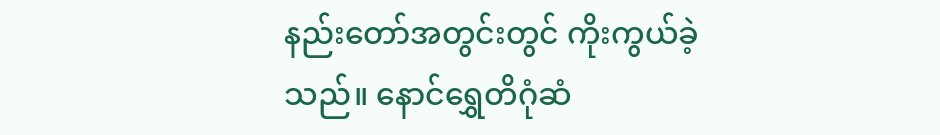နည်းတော်အတွင်းတွင် ကိုးကွယ်ခဲ့သည်။ နောင်ရွှေတိဂုံဆံ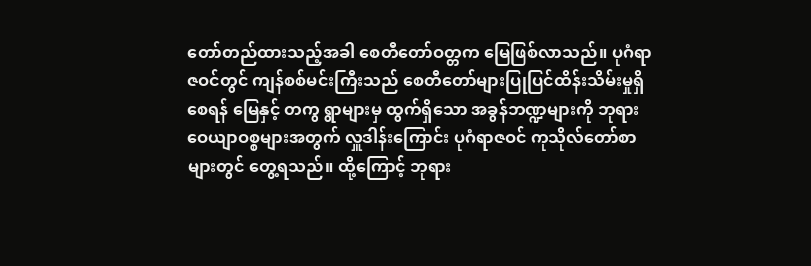တော်တည်ထားသည့်အခါ စေတီတော်ဝတ္တက မြေဖြစ်လာသည်။ ပုဂံရာဇဝင်တွင် ကျန်စစ်မင်းကြီးသည် စေတီတော်များပြုပြင်ထိန်းသိမ်းမှုရှိစေရန် မြေနှင့် တကွ ရွာများမှ ထွက်ရှိသော အခွန်ဘဏ္ဍများကို ဘုရားဝေယျာဝစ္စများအတွက် လှူဒါန်းကြောင်း ပုဂံရာဇဝင် ကုသိုလ်တော်စာများတွင် တွေ့ရသည်။ ထို့ကြောင့် ဘုရား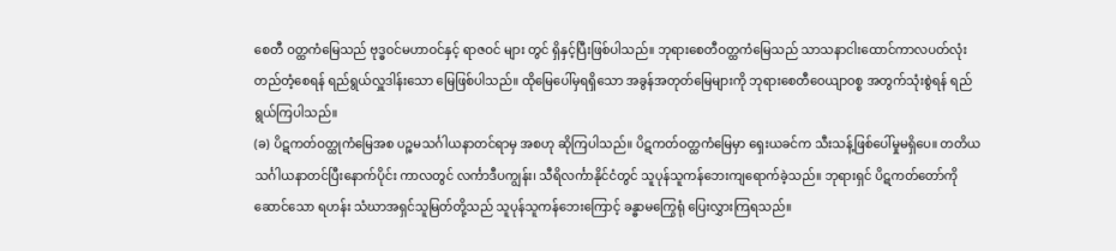စေတီ ဝတ္ထကံမြေသည် ဗုဒ္ဓဝင်မဟာဝင်နှင့် ရာဇဝင် များ တွင် ရှိနှင့်ပြီးဖြစ်ပါသည်။ ဘုရားစေတီဝတ္ထကံမြေသည် သာသနာငါးထောင်ကာလပတ်လုံး တည်တံ့စေရန် ရည်ရွယ်လှူဒါန်းသော မြေဖြစ်ပါသည်။ ထိုမြေပေါ်မှရရှိသော အခွန်အတုတ်မြေများကို ဘုရားစေတီဝေယျာဝစ္စ အတွက်သုံးစွဲရန် ရည်ရွယ်ကြပါသည်။
(ခ) ပိဋကတ်ဝတ္ထုကံမြေအစ ပဉ္စမသင်္ဂါယနာတင်ရာမှ အစဟု ဆိုကြပါသည်။ ပိဋကတ်ဝတ္ထကံမြေမှာ ရှေးယခင်က သီးသန့်ဖြစ်ပေါ်မှုမရှိပေ။ တတိယသင်္ဂါယနာတင်ပြီးနောက်ပိုင်း ကာလတွင် လင်္ကာဒီပကျွန်း၊ သီရိလင်္ကာနိုင်ငံတွင် သူပုန်သူကန်ဘေးကျရောက်ခဲ့သည်။ ဘုရားရှင် ပိဋကတ်တော်ကိုဆောင်သော ရဟန်း သံဃာအရှင်သူမြတ်တို့သည် သူပုန်သူကန်ဘေးကြောင့် ခန္ဓာမကြွေရုံ ပြေးလွှားကြရသည်။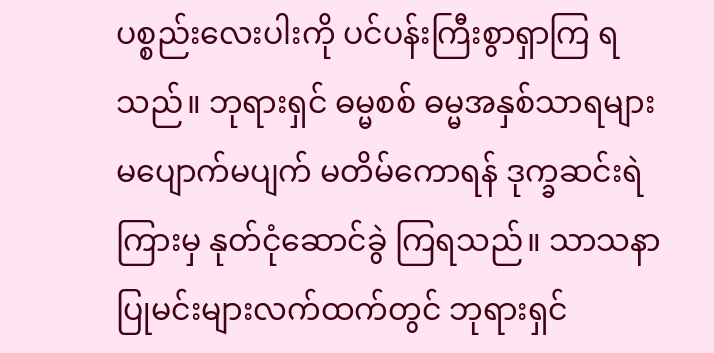ပစ္စည်းလေးပါးကို ပင်ပန်းကြီးစွာရှာကြ ရသည်။ ဘုရားရှင် ဓမ္မစစ် ဓမ္မအနှစ်သာရများ မပျောက်မပျက် မတိမ်ကောရန် ဒုက္ခဆင်းရဲကြားမှ နုတ်ငုံဆောင်ခွဲ ကြရသည်။ သာသနာပြုမင်းများလက်ထက်တွင် ဘုရားရှင်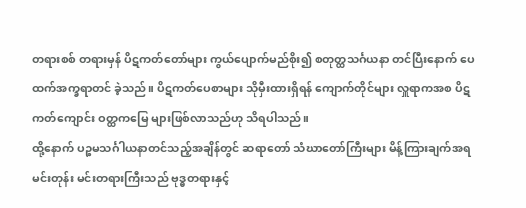တရားစစ် တရားမှန် ပိဋကတ်တော်များ ကွယ်ပျောက်မည်စိုး၍ စတုတ္ထသင်္ဂယနာ တင်ပြီးနောက် ပေထက်အက္ခရာတင် ခဲ့သည်။ ပိဋကတ်ပေစာများ သိုမှီးထားရှိရန် ကျောက်တိုင်များ လှူရာကအစ ပိဋကတ်ကျောင်း ဝတ္ထကမြေ များဖြစ်လာသည်ဟု သိရပါသည်။
ထို့နောက် ပဉ္စမသင်္ဂါယနာတင်သည့်အချိန်တွင် ဆရာတော် သံဃာတော်ကြီးများ မိန့်ကြားချက်အရ မင်းတုန်း မင်းတရားကြီးသည် ဗုဒ္ဓတရားနှင့်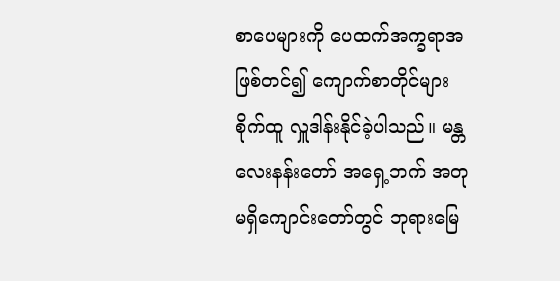စာပေများကို ပေထက်အက္ခရာအဖြစ်တင်၍ ကျောက်စာတိုင်များ စိုက်ထူ လှူဒါန်းနိုင်ခဲ့ပါသည်။ မန္တလေးနန်းတော် အရှေ့ဘက် အတုမရှိကျောင်းတော်တွင် ဘုရားမြေ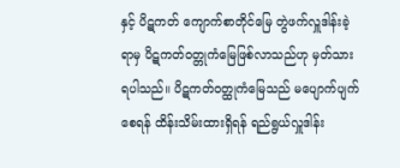နှင့် ပိဋကတ် ကျောက်စာတိုင်မြေ တွဲဖက်လှူဒါန်းခဲ့ရာမှ ပိဋကတ်ဝတ္တုကံမြေဖြစ်လာသည်ဟု မှတ်သားရပါသည်။ ပိဋကတ်ဝတ္ထုကံမြေသည် မပျောက်ပျက်စေရန် ထိန်းသိမ်းထားရှိရန် ရည်ရွယ်လှူဒါန်း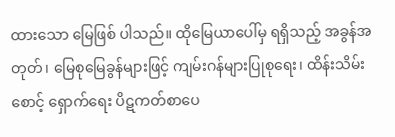ထားသော မြေဖြစ် ပါသည်။ ထိုမြေယာပေါ်မှ ရရှိသည့် အခွန်အတုတ်၊ မြေစုမြေခွန်များဖြင့် ကျမ်းဂန်များပြုစုရေး၊ ထိန်းသိမ်းစောင့် ရှောက်ရေး ပိဋကတ်စာပေ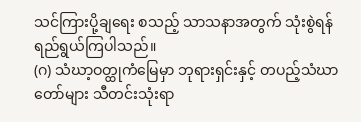သင်ကြားပို့ချရေး စသည့် သာသနာအတွက် သုံးစွဲရန်ရည်ရွယ်ကြပါသည်။
(ဂ) သံဃာ့ဝတ္ထုကံမြေမှာ ဘုရားရှင်းနှင့် တပည့်သံဃာတော်များ သီတင်းသုံးရာ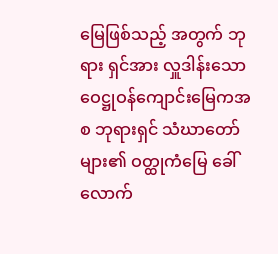မြေဖြစ်သည့် အတွက် ဘုရား ရှင်အား လှူဒါန်းသော ဝေဋ္ဌုဝန်ကျောင်းမြေကအစ ဘုရားရှင် သံဃာတော်များ၏ ဝတ္ထုကံမြေ ခေါ်လောက်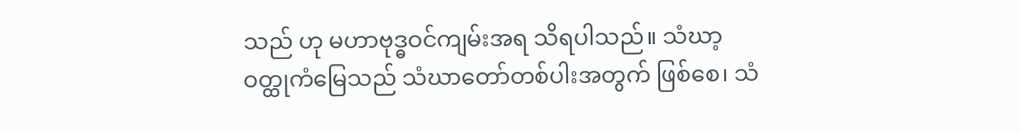သည် ဟု မဟာဗုဒ္ဓဝင်ကျမ်းအရ သိရပါသည်။ သံဃာ့ဝတ္ထုကံမြေသည် သံဃာတော်တစ်ပါးအတွက် ဖြစ်စေ၊ သံ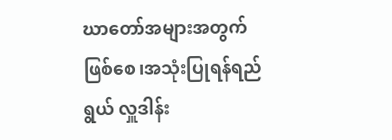ဃာတော်အများအတွက်ဖြစ်စေ၊အသုံးပြုရန်ရည်ရွယ် လှူဒါန်း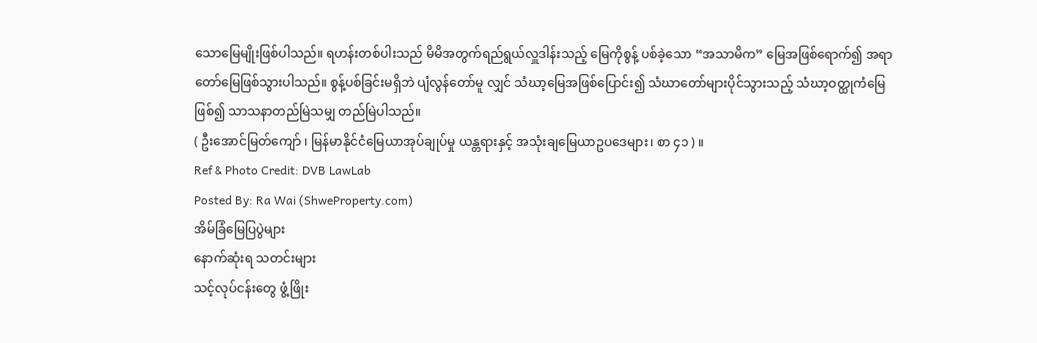သောမြေမျိုးဖြစ်ပါသည်။ ရဟန်းတစ်ပါးသည် မိမိအတွက်ရည်ရွယ်လှူဒါန်းသည့် မြေကိုစွန့် ပစ်ခဲ့သော “အသာမိက” မြေအဖြစ်ရောက်၍ အရာတော်မြေဖြစ်သွားပါသည်။ စွန့်ပစ်ခြင်းမရှိဘဲ ပျံလွန်တော်မူ လျှင် သံဃာ့မြေအဖြစ်ပြောင်း၍ သံဃာတော်များပိုင်သွားသည့် သံဃာ့ဝတ္ထုကံမြေဖြစ်၍ သာသနာတည်မြဲသမျှ တည်မြဲပါသည်။
( ဦးအောင်မြတ်ကျော် ၊ မြန်မာနိုင်ငံမြေယာအုပ်ချုပ်မှု ယန္တရားနှင့် အသုံးချမြေယာဥပဒေများ၊ စာ ၄၁ ) ။
Ref & Photo Credit: DVB LawLab
Posted By: Ra Wai (ShweProperty.com)
အိမ်ခြံမြေပြပွဲများ
နောက်ဆုံးရ သတင်းများ
သင့်လုပ်ငန်းတွေ ဖွံ့ဖြိုး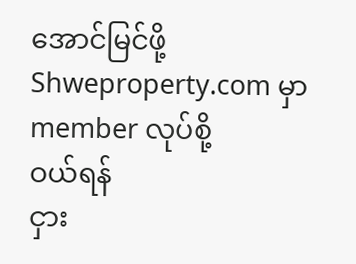အောင်မြင်ဖို့ Shweproperty.com မှာ member လုပ်စို့
ဝယ်ရန်
ငှား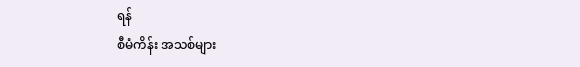ရန်
စီမံကိန်း အသစ်များ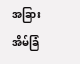အခြားအိမ်ခြံ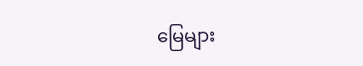မြေများ